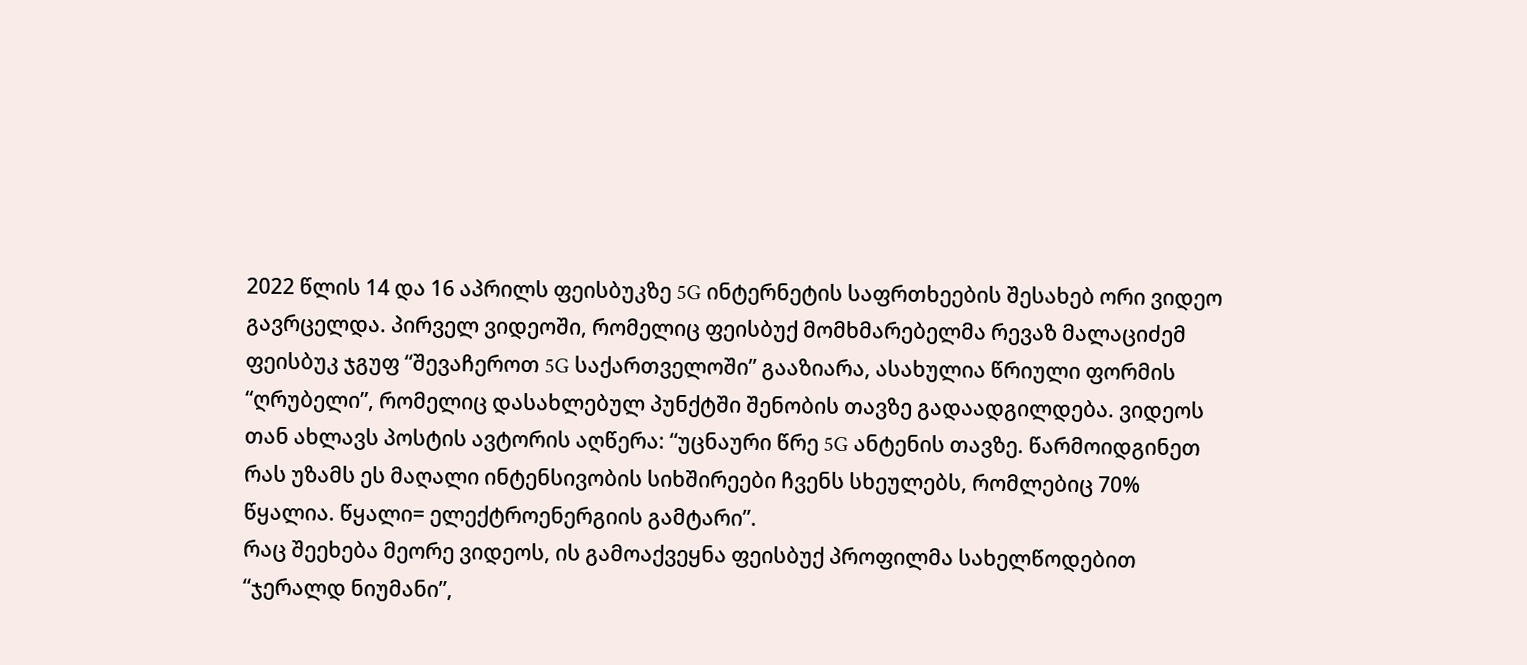2022 წლის 14 და 16 აპრილს ფეისბუკზე 5G ინტერნეტის საფრთხეების შესახებ ორი ვიდეო გავრცელდა. პირველ ვიდეოში, რომელიც ფეისბუქ მომხმარებელმა რევაზ მალაციძემ ფეისბუკ ჯგუფ “შევაჩეროთ 5G საქართველოში” გააზიარა, ასახულია წრიული ფორმის “ღრუბელი”, რომელიც დასახლებულ პუნქტში შენობის თავზე გადაადგილდება. ვიდეოს თან ახლავს პოსტის ავტორის აღწერა: “უცნაური წრე 5G ანტენის თავზე. წარმოიდგინეთ რას უზამს ეს მაღალი ინტენსივობის სიხშირეები ჩვენს სხეულებს, რომლებიც 70% წყალია. წყალი= ელექტროენერგიის გამტარი”.
რაც შეეხება მეორე ვიდეოს, ის გამოაქვეყნა ფეისბუქ პროფილმა სახელწოდებით “ჯერალდ ნიუმანი”,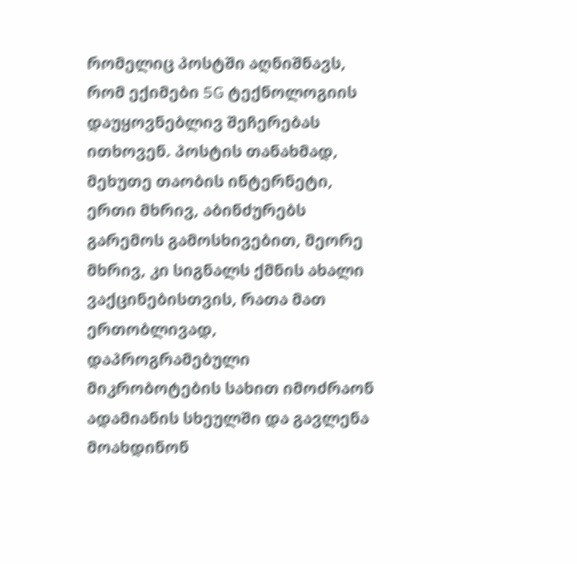რომელიც პოსტში აღნიშნავს, რომ ექიმები 5G ტექნოლოგიის დაუყოვნებლივ შეჩერებას ითხოვენ. პოსტის თანახმად, მეხუთე თაობის ინტერნეტი, ერთი მხრივ, აბინძურებს გარემოს გამოსხივებით, მეორე მხრივ, კი სიგნალს ქმნის ახალი ვაქცინებისთვის, რათა მათ ერთობლივად, დაპროგრამებული მიკრობოტების სახით იმოძრაონ ადამიანის სხეულში და გავლენა მოახდინონ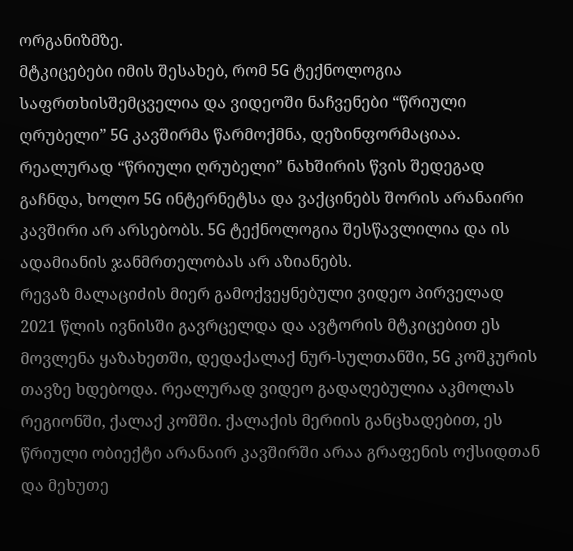ორგანიზმზე.
მტკიცებები იმის შესახებ, რომ 5G ტექნოლოგია საფრთხისშემცველია და ვიდეოში ნაჩვენები “წრიული ღრუბელი” 5G კავშირმა წარმოქმნა, დეზინფორმაციაა. რეალურად “წრიული ღრუბელი” ნახშირის წვის შედეგად გაჩნდა, ხოლო 5G ინტერნეტსა და ვაქცინებს შორის არანაირი კავშირი არ არსებობს. 5G ტექნოლოგია შესწავლილია და ის ადამიანის ჯანმრთელობას არ აზიანებს.
რევაზ მალაციძის მიერ გამოქვეყნებული ვიდეო პირველად 2021 წლის ივნისში გავრცელდა და ავტორის მტკიცებით ეს მოვლენა ყაზახეთში, დედაქალაქ ნურ-სულთანში, 5G კოშკურის თავზე ხდებოდა. რეალურად ვიდეო გადაღებულია აკმოლას რეგიონში, ქალაქ კოშში. ქალაქის მერიის განცხადებით, ეს წრიული ობიექტი არანაირ კავშირში არაა გრაფენის ოქსიდთან და მეხუთე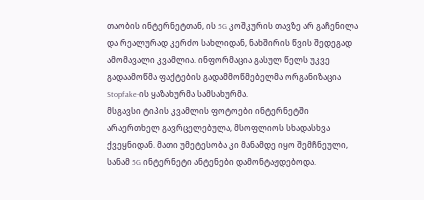თაობის ინტერნეტთან, ის 5G კოშკურის თავზე არ გაჩენილა და რეალურად კერძო სახლიდან, ნახშირის წვის შედეგად ამომავალი კვამლია. ინფორმაცია გასულ წელს უკვე გადაამოწმა ფაქტების გადამმოწმებელმა ორგანიზაცია Stopfake-ის ყაზახურმა სამსახურმა.
მსგავსი ტიპის კვამლის ფოტოები ინტერნეტში არაერთხელ გავრცელებულა, მსოფლიოს სხადასხვა ქვეყნიდან. მათი უმეტესობა კი მანამდე იყო შემჩნეული, სანამ 5G ინტერნეტი ანტენები დამონტაჟდებოდა.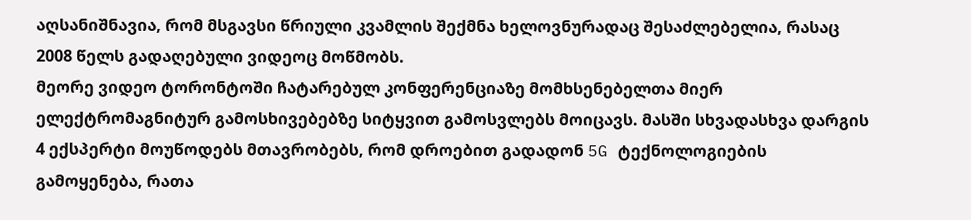აღსანიშნავია, რომ მსგავსი წრიული კვამლის შექმნა ხელოვნურადაც შესაძლებელია, რასაც 2008 წელს გადაღებული ვიდეოც მოწმობს.
მეორე ვიდეო ტორონტოში ჩატარებულ კონფერენციაზე მომხსენებელთა მიერ ელექტრომაგნიტურ გამოსხივებებზე სიტყვით გამოსვლებს მოიცავს. მასში სხვადასხვა დარგის 4 ექსპერტი მოუწოდებს მთავრობებს, რომ დროებით გადადონ 5G ტექნოლოგიების გამოყენება, რათა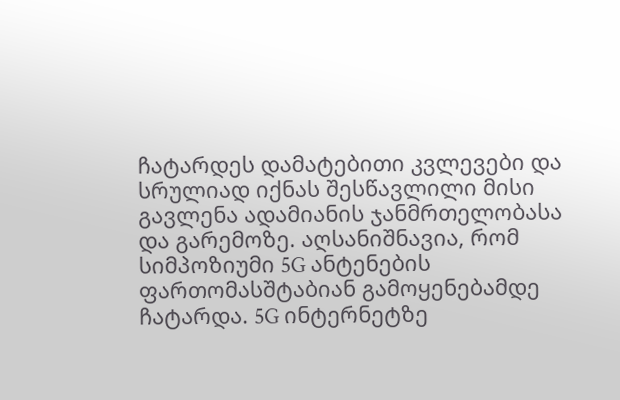ჩატარდეს დამატებითი კვლევები და სრულიად იქნას შესწავლილი მისი გავლენა ადამიანის ჯანმრთელობასა და გარემოზე. აღსანიშნავია, რომ სიმპოზიუმი 5G ანტენების ფართომასშტაბიან გამოყენებამდე ჩატარდა. 5G ინტერნეტზე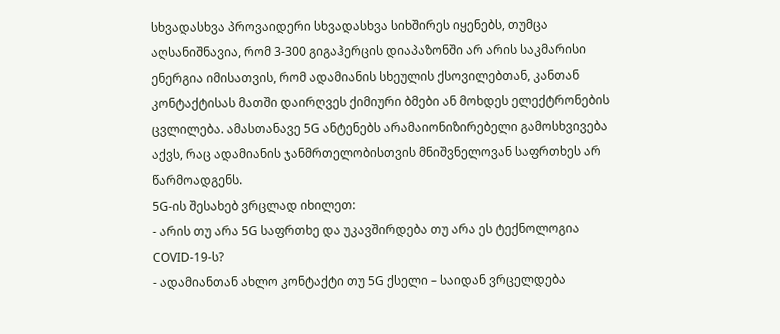სხვადასხვა პროვაიდერი სხვადასხვა სიხშირეს იყენებს, თუმცა აღსანიშნავია, რომ 3-300 გიგაჰერცის დიაპაზონში არ არის საკმარისი ენერგია იმისათვის, რომ ადამიანის სხეულის ქსოვილებთან, კანთან კონტაქტისას მათში დაირღვეს ქიმიური ბმები ან მოხდეს ელექტრონების ცვლილება. ამასთანავე 5G ანტენებს არამაიონიზირებელი გამოსხვივება აქვს, რაც ადამიანის ჯანმრთელობისთვის მნიშვნელოვან საფრთხეს არ წარმოადგენს.
5G-ის შესახებ ვრცლად იხილეთ:
- არის თუ არა 5G საფრთხე და უკავშირდება თუ არა ეს ტექნოლოგია COVID-19-ს?
- ადამიანთან ახლო კონტაქტი თუ 5G ქსელი – საიდან ვრცელდება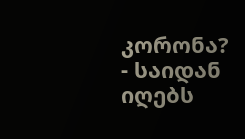კორონა?
- საიდან იღებს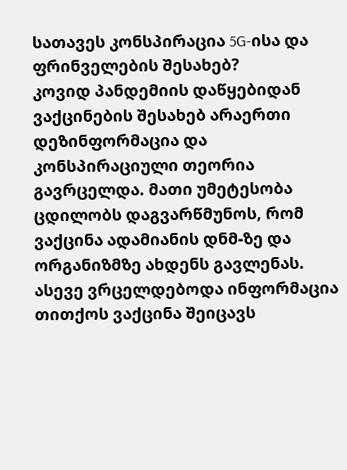სათავეს კონსპირაცია 5G-ისა და ფრინველების შესახებ?
კოვიდ პანდემიის დაწყებიდან ვაქცინების შესახებ არაერთი დეზინფორმაცია და კონსპირაციული თეორია გავრცელდა. მათი უმეტესობა ცდილობს დაგვარწმუნოს, რომ ვაქცინა ადამიანის დნმ-ზე და ორგანიზმზე ახდენს გავლენას. ასევე ვრცელდებოდა ინფორმაცია თითქოს ვაქცინა შეიცავს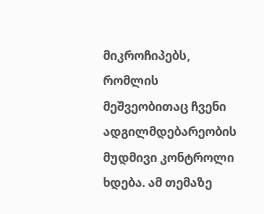მიკროჩიპებს, რომლის მეშვეობითაც ჩვენი ადგილმდებარეობის მუდმივი კონტროლი ხდება. ამ თემაზე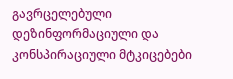გავრცელებული დეზინფორმაციული და კონსპირაციული მტკიცებები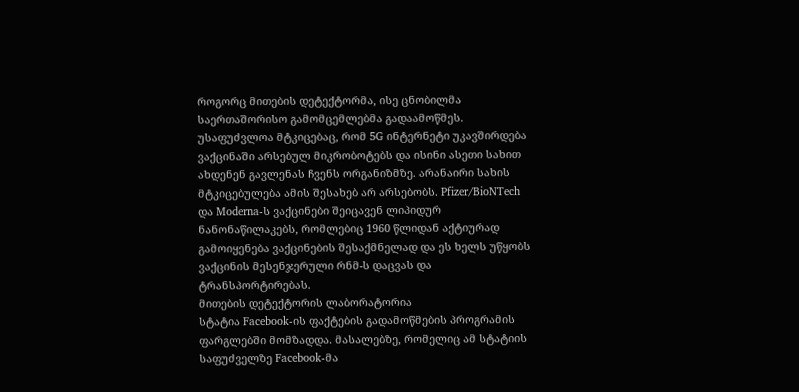როგორც მითების დეტექტორმა, ისე ცნობილმა საერთაშორისო გამომცემლებმა გადაამოწმეს. უსაფუძვლოა მტკიცებაც, რომ 5G ინტერნეტი უკავშირდება ვაქცინაში არსებულ მიკრობოტებს და ისინი ასეთი სახით ახდენენ გავლენას ჩვენს ორგანიზმზე. არანაირი სახის მტკიცებულება ამის შესახებ არ არსებობს. Pfizer/BioNTech და Moderna-ს ვაქცინები შეიცავენ ლიპიდურ ნანონაწილაკებს, რომლებიც 1960 წლიდან აქტიურად გამოიყენება ვაქცინების შესაქმნელად და ეს ხელს უწყობს ვაქცინის მესენჯერული რნმ-ს დაცვას და ტრანსპორტირებას.
მითების დეტექტორის ლაბორატორია
სტატია Facebook-ის ფაქტების გადამოწმების პროგრამის ფარგლებში მომზადდა. მასალებზე, რომელიც ამ სტატიის საფუძველზე Facebook-მა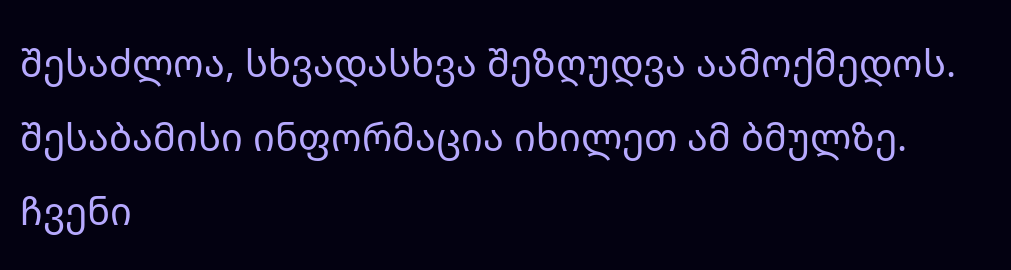შესაძლოა, სხვადასხვა შეზღუდვა აამოქმედოს. შესაბამისი ინფორმაცია იხილეთ ამ ბმულზე. ჩვენი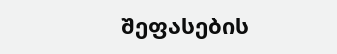შეფასების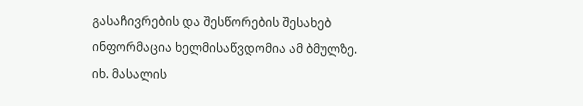გასაჩივრების და შესწორების შესახებ ინფორმაცია ხელმისაწვდომია ამ ბმულზე.
იხ. მასალის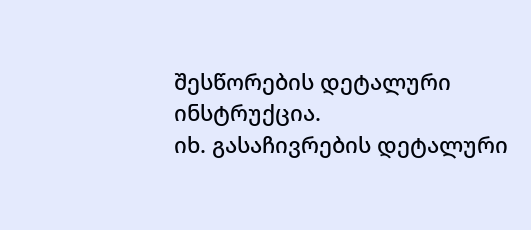შესწორების დეტალური ინსტრუქცია.
იხ. გასაჩივრების დეტალური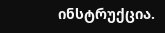ინსტრუქცია.